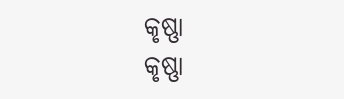କୃଷ୍ଣା
କୃଷ୍ଣା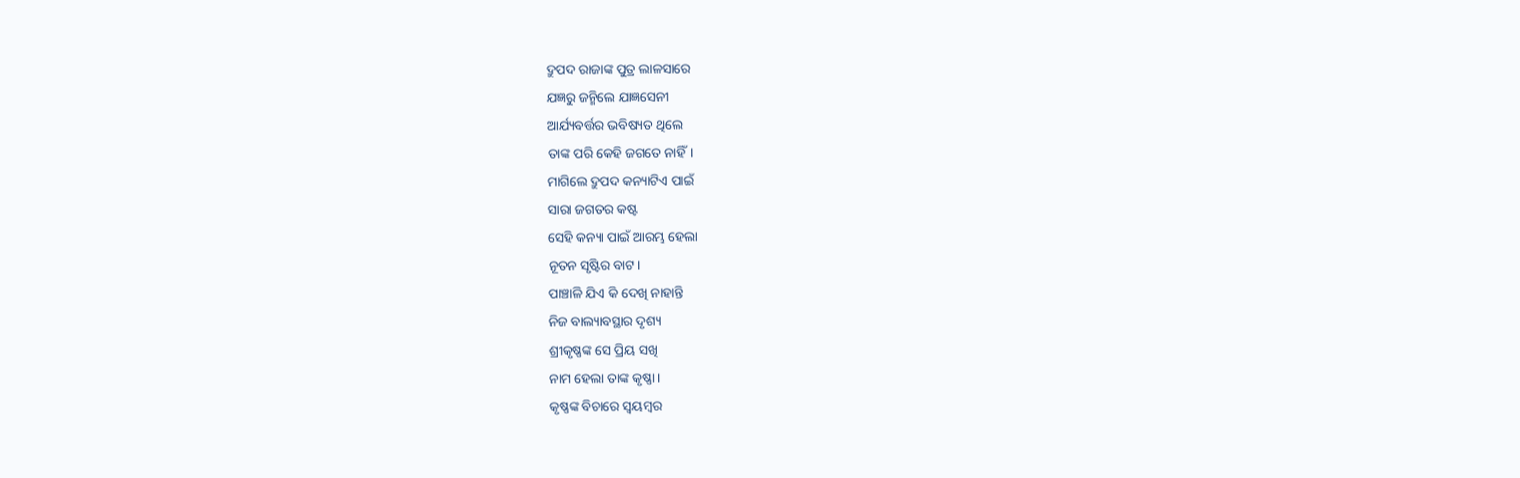ଦ୍ରୁପଦ ରାଜାଙ୍କ ପୁତ୍ର ଲାଳସାରେ
ଯଜ୍ଞରୁ ଜନ୍ମିଲେ ଯାଜ୍ଞସେନୀ
ଆର୍ଯ୍ୟବର୍ତ୍ତର ଭବିଷ୍ୟତ ଥିଲେ
ତାଙ୍କ ପରି କେହି ଜଗତେ ନାହିଁ।
ମାଗିଲେ ଦ୍ରୁପଦ କନ୍ୟାଟିଏ ପାଇଁ
ସାରା ଜଗତର କଷ୍ଟ
ସେହି କନ୍ୟା ପାଇଁ ଆରମ୍ଭ ହେଲା
ନୂତନ ସୃଷ୍ଟିର ବାଟ।
ପାଞ୍ଚାଳି ଯିଏ କି ଦେଖି ନାହାନ୍ତି
ନିଜ ବାଲ୍ୟାବସ୍ଥାର ଦୃଶ୍ୟ
ଶ୍ରୀକୃଷ୍ଣଙ୍କ ସେ ପ୍ରିୟ ସଖି
ନାମ ହେଲା ତାଙ୍କ କୃଷ୍ଣା।
କୃଷ୍ଣଙ୍କ ବିଚାରେ ସ୍ୱୟମ୍ବର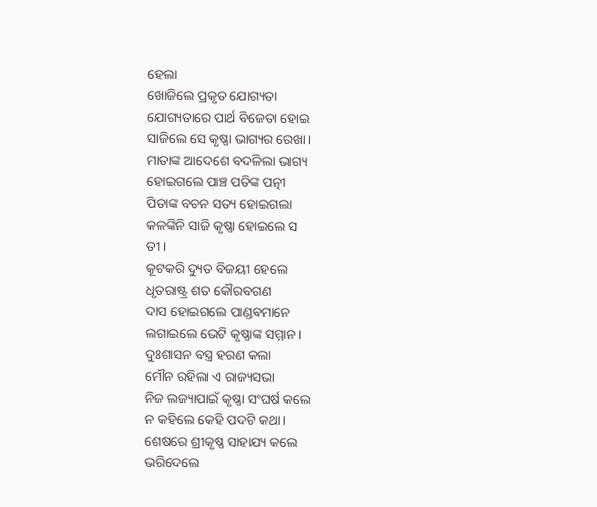ହେଲା
ଖୋଜିଲେ ପ୍ରକୃତ ଯୋଗ୍ୟତା
ଯୋଗ୍ୟତାରେ ପାର୍ଥ ବିଜେତା ହୋଇ
ସାଜିଲେ ସେ କୃଷ୍ଣା ଭାଗ୍ୟର ରେଖା।
ମାତାଙ୍କ ଆଦେଶେ ବଦଳିଲା ଭାଗ୍ୟ
ହୋଇଗଲେ ପାଞ୍ଚ ପତିଙ୍କ ପତ୍ନୀ
ପିତାଙ୍କ ବଚନ ସତ୍ୟ ହୋଇଗଲା
କଳଙ୍କିନି ସାଜି କୃଷ୍ଣା ହୋଇଲେ ସ
ତୀ।
କୂଟକରି ଦ୍ୟୁତ ବିଜୟୀ ହେଲେ
ଧୃତରାଷ୍ଟ୍ର ଶତ କୌରବଗଣ
ଦାସ ହୋଇଗଲେ ପାଣ୍ଡଵମାନେ
ଲଗାଇଲେ ଭେଟି କୃଷ୍ଣାଙ୍କ ସମ୍ମାନ।
ଦୁଃଶାସନ ବସ୍ତ୍ର ହରଣ କଲା
ମୌନ ରହିଲା ଏ ରାଜ୍ୟସଭା
ନିଜ ଲଜ୍ୟାପାଇଁ କୃଷ୍ଣା ସଂଘର୍ଷ କଲେ
ନ କହିଲେ କେହି ପଦଟି କଥା।
ଶେଷରେ ଶ୍ରୀକୃଷ୍ଣ ସାହାଯ୍ୟ କଲେ
ଭରିଦେଲେ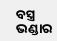ବସ୍ତ୍ର ଭଣ୍ଡାର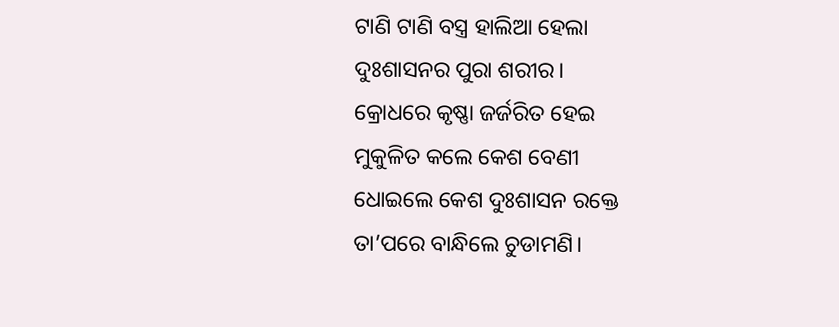ଟାଣି ଟାଣି ବସ୍ତ୍ର ହାଲିଆ ହେଲା
ଦୁଃଶାସନର ପୁରା ଶରୀର।
କ୍ରୋଧରେ କୃଷ୍ଣା ଜର୍ଜରିତ ହେଇ
ମୁକୁଳିତ କଲେ କେଶ ବେଣୀ
ଧୋଇଲେ କେଶ ଦୁଃଶାସନ ରକ୍ତେ
ତା’ପରେ ବାନ୍ଧିଲେ ଚୁଡାମଣି।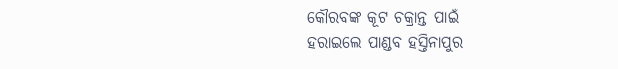କୌରବଙ୍କ କୂଟ ଚକ୍ରାନ୍ତ ପାଇଁ
ହରାଇଲେ ପାଣ୍ଡବ ହସ୍ତିନାପୁର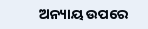ଅନ୍ୟାୟ ଉପରେ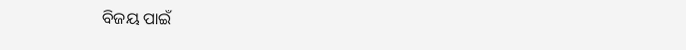ବିଜୟ ପାଇଁ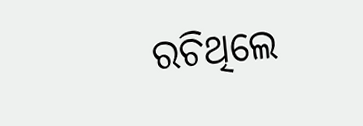ରଚିଥିଲେ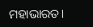ମହାଭାରତ।